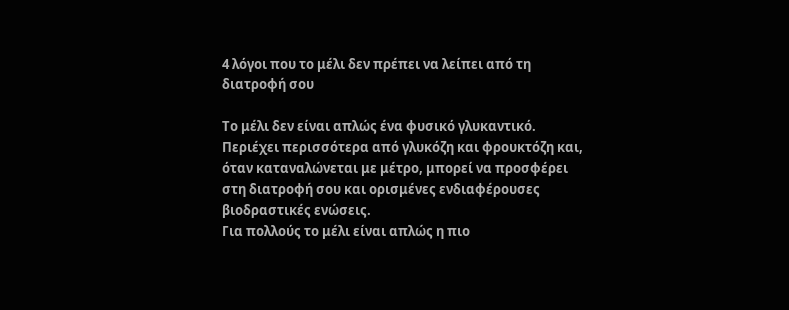4 λόγοι που το μέλι δεν πρέπει να λείπει από τη διατροφή σου

Το μέλι δεν είναι απλώς ένα φυσικό γλυκαντικό. Περιέχει περισσότερα από γλυκόζη και φρουκτόζη και, όταν καταναλώνεται με μέτρο, μπορεί να προσφέρει στη διατροφή σου και ορισμένες ενδιαφέρουσες βιοδραστικές ενώσεις.
Για πολλούς το μέλι είναι απλώς η πιο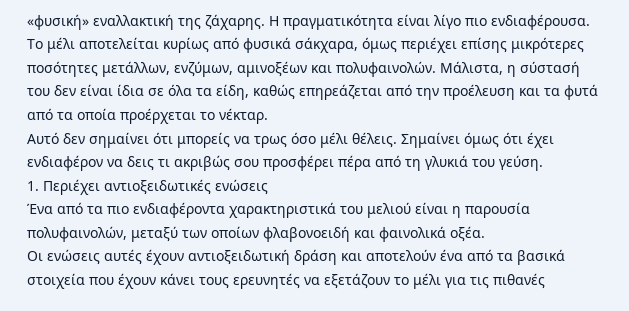«φυσική» εναλλακτική της ζάχαρης. Η πραγματικότητα είναι λίγο πιο ενδιαφέρουσα.
Το μέλι αποτελείται κυρίως από φυσικά σάκχαρα, όμως περιέχει επίσης μικρότερες ποσότητες μετάλλων, ενζύμων, αμινοξέων και πολυφαινολών. Μάλιστα, η σύστασή του δεν είναι ίδια σε όλα τα είδη, καθώς επηρεάζεται από την προέλευση και τα φυτά από τα οποία προέρχεται το νέκταρ.
Αυτό δεν σημαίνει ότι μπορείς να τρως όσο μέλι θέλεις. Σημαίνει όμως ότι έχει ενδιαφέρον να δεις τι ακριβώς σου προσφέρει πέρα από τη γλυκιά του γεύση.
1. Περιέχει αντιοξειδωτικές ενώσεις
Ένα από τα πιο ενδιαφέροντα χαρακτηριστικά του μελιού είναι η παρουσία πολυφαινολών, μεταξύ των οποίων φλαβονοειδή και φαινολικά οξέα.
Οι ενώσεις αυτές έχουν αντιοξειδωτική δράση και αποτελούν ένα από τα βασικά στοιχεία που έχουν κάνει τους ερευνητές να εξετάζουν το μέλι για τις πιθανές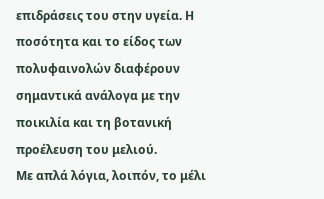επιδράσεις του στην υγεία. Η ποσότητα και το είδος των πολυφαινολών διαφέρουν σημαντικά ανάλογα με την ποικιλία και τη βοτανική προέλευση του μελιού.
Με απλά λόγια, λοιπόν, το μέλι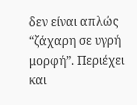δεν είναι απλώς “ζάχαρη σε υγρή μορφή”. Περιέχει και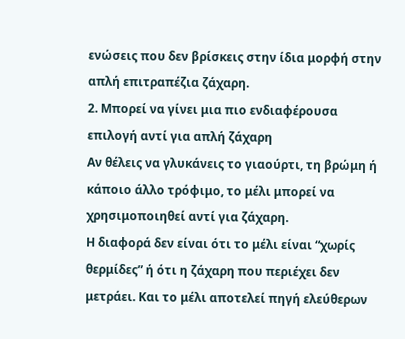ενώσεις που δεν βρίσκεις στην ίδια μορφή στην απλή επιτραπέζια ζάχαρη.
2. Μπορεί να γίνει μια πιο ενδιαφέρουσα επιλογή αντί για απλή ζάχαρη
Αν θέλεις να γλυκάνεις το γιαούρτι, τη βρώμη ή κάποιο άλλο τρόφιμο, το μέλι μπορεί να χρησιμοποιηθεί αντί για ζάχαρη.
Η διαφορά δεν είναι ότι το μέλι είναι “χωρίς θερμίδες” ή ότι η ζάχαρη που περιέχει δεν μετράει. Και το μέλι αποτελεί πηγή ελεύθερων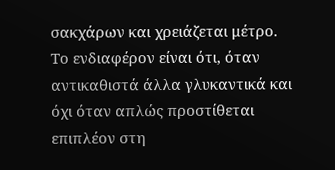σακχάρων και χρειάζεται μέτρο.
Το ενδιαφέρον είναι ότι, όταν αντικαθιστά άλλα γλυκαντικά και όχι όταν απλώς προστίθεται επιπλέον στη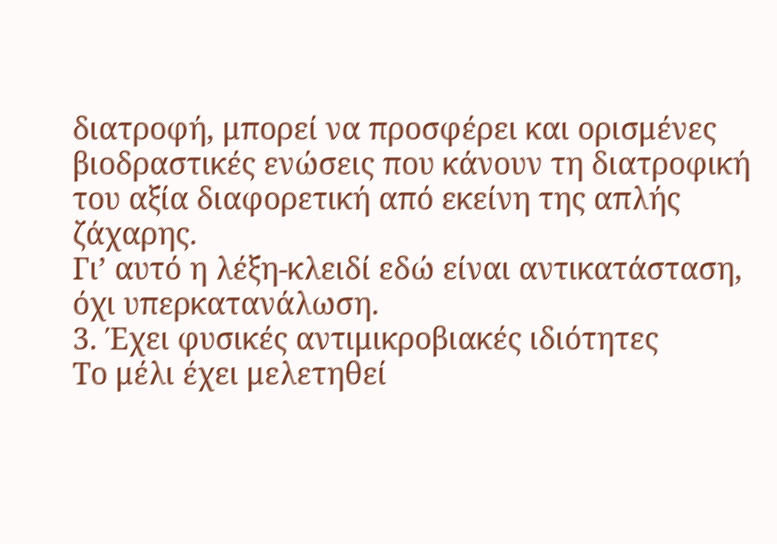διατροφή, μπορεί να προσφέρει και ορισμένες βιοδραστικές ενώσεις που κάνουν τη διατροφική του αξία διαφορετική από εκείνη της απλής ζάχαρης.
Γι’ αυτό η λέξη-κλειδί εδώ είναι αντικατάσταση, όχι υπερκατανάλωση.
3. Έχει φυσικές αντιμικροβιακές ιδιότητες
Το μέλι έχει μελετηθεί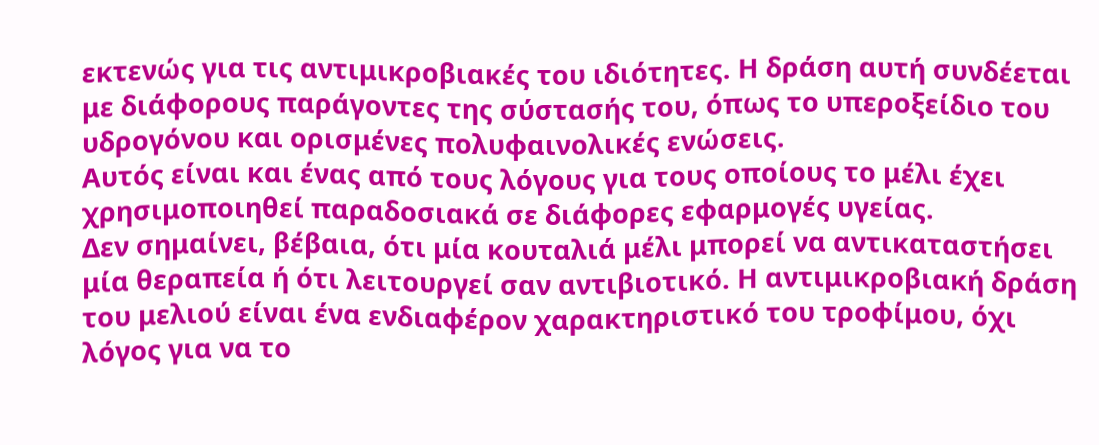εκτενώς για τις αντιμικροβιακές του ιδιότητες. Η δράση αυτή συνδέεται με διάφορους παράγοντες της σύστασής του, όπως το υπεροξείδιο του υδρογόνου και ορισμένες πολυφαινολικές ενώσεις.
Αυτός είναι και ένας από τους λόγους για τους οποίους το μέλι έχει χρησιμοποιηθεί παραδοσιακά σε διάφορες εφαρμογές υγείας.
Δεν σημαίνει, βέβαια, ότι μία κουταλιά μέλι μπορεί να αντικαταστήσει μία θεραπεία ή ότι λειτουργεί σαν αντιβιοτικό. Η αντιμικροβιακή δράση του μελιού είναι ένα ενδιαφέρον χαρακτηριστικό του τροφίμου, όχι λόγος για να το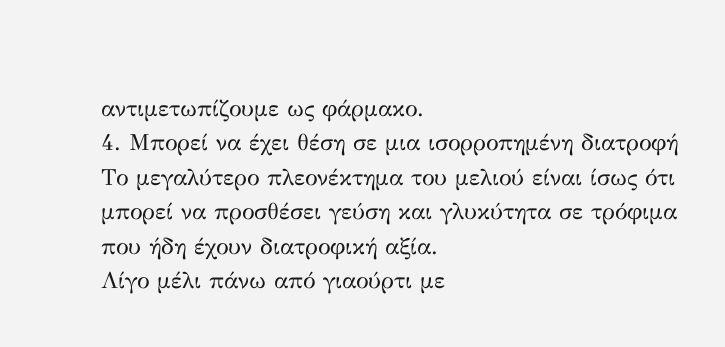αντιμετωπίζουμε ως φάρμακο.
4. Μπορεί να έχει θέση σε μια ισορροπημένη διατροφή
Το μεγαλύτερο πλεονέκτημα του μελιού είναι ίσως ότι μπορεί να προσθέσει γεύση και γλυκύτητα σε τρόφιμα που ήδη έχουν διατροφική αξία.
Λίγο μέλι πάνω από γιαούρτι με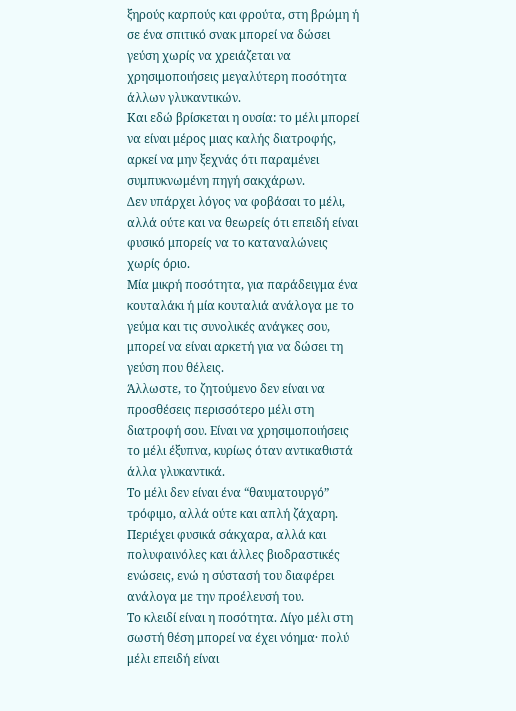ξηρούς καρπούς και φρούτα, στη βρώμη ή σε ένα σπιτικό σνακ μπορεί να δώσει γεύση χωρίς να χρειάζεται να χρησιμοποιήσεις μεγαλύτερη ποσότητα άλλων γλυκαντικών.
Και εδώ βρίσκεται η ουσία: το μέλι μπορεί να είναι μέρος μιας καλής διατροφής, αρκεί να μην ξεχνάς ότι παραμένει συμπυκνωμένη πηγή σακχάρων.
Δεν υπάρχει λόγος να φοβάσαι το μέλι, αλλά ούτε και να θεωρείς ότι επειδή είναι φυσικό μπορείς να το καταναλώνεις χωρίς όριο.
Μία μικρή ποσότητα, για παράδειγμα ένα κουταλάκι ή μία κουταλιά ανάλογα με το γεύμα και τις συνολικές ανάγκες σου, μπορεί να είναι αρκετή για να δώσει τη γεύση που θέλεις.
Άλλωστε, το ζητούμενο δεν είναι να προσθέσεις περισσότερο μέλι στη διατροφή σου. Είναι να χρησιμοποιήσεις το μέλι έξυπνα, κυρίως όταν αντικαθιστά άλλα γλυκαντικά.
Το μέλι δεν είναι ένα “θαυματουργό” τρόφιμο, αλλά ούτε και απλή ζάχαρη. Περιέχει φυσικά σάκχαρα, αλλά και πολυφαινόλες και άλλες βιοδραστικές ενώσεις, ενώ η σύστασή του διαφέρει ανάλογα με την προέλευσή του.
Το κλειδί είναι η ποσότητα. Λίγο μέλι στη σωστή θέση μπορεί να έχει νόημα· πολύ μέλι επειδή είναι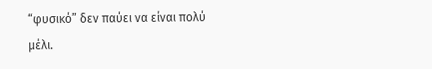“φυσικό” δεν παύει να είναι πολύ μέλι.